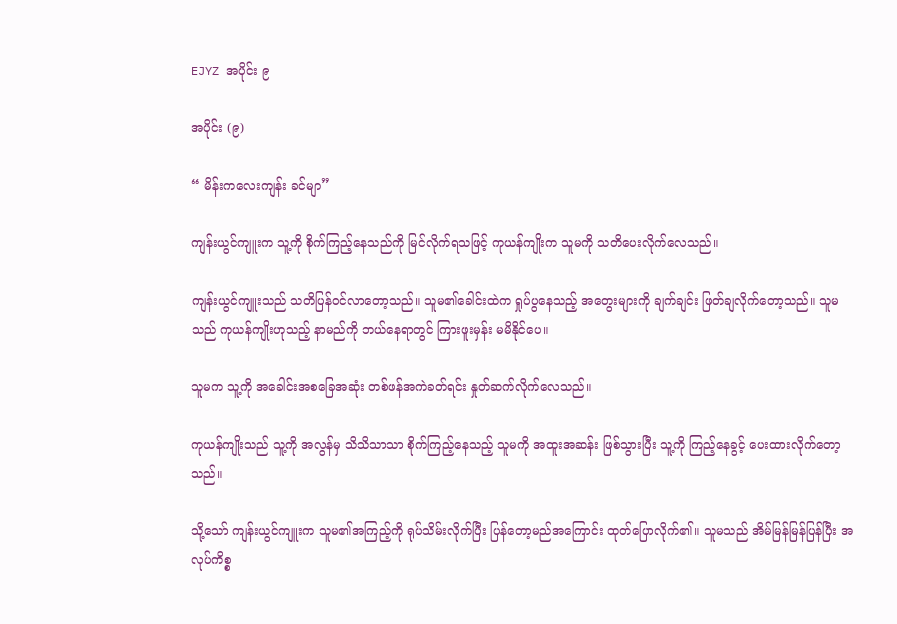EJYZ အပိုင်း ၉

အပိုင်း (၉)

“ မိန်းကလေးကျန်း ခင်မျာ”

ကျန်းယွင်ကျူးက သူ့ကို စိုက်ကြည့်နေသည်ကို မြင်လိုက်ရသဖြင့် ကုယန်ကျိုးက သူမကို သတိပေးလိုက်လေသည်။

ကျန်းယွင်ကျူးသည် သတိပြန်ဝင်လာတော့သည်။ သူမ၏ခေါင်းထဲက ရှုပ်ပွနေသည့် အတွေးများကို ချက်ချင်း ဖြတ်ချလိုက်တော့သည်။ သူမသည် ကုယန်ကျိုးဟုသည့် နာမည်ကို ဘယ်နေရာတွင် ကြားဖူးမှန်း မမိနိုင်ပေ။

သူမက သူ့ကို အခေါင်းအစခြေအဆုံး တစ်ဖန်အကဲခတ်ရင်း နှုတ်ဆက်လိုက်လေသည်။

ကုယန်ကျိုးသည် သူ့ကို အလွန်မှ သိသိသာသာ စိုက်ကြည့်နေသည့် သူမကို အထူးအဆန်း ဖြစ်သွားပြီး သူ့ကို ကြည့်နေခွင့် ပေးထားလိုက်တော့သည်။

သို့သော် ကျန်းယွင်ကျူးက သူမ၏အကြည့်ကို ရုပ်သိမ်းလိုက်ပြီး ပြန်တော့မည်အကြောင်း ထုတ်ပြောလိုက်၏။ သူမသည် အိမ်မြန်မြန်ပြန်ပြီး အလုပ်ကိစ္စ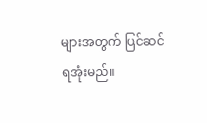များအတွက် ပြင်ဆင်ရအုံးမည်။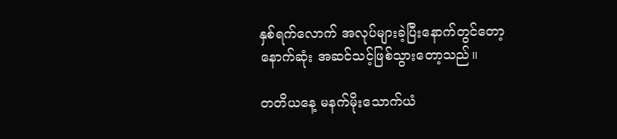နှစ်ရက်လောက် အလုပ်များခဲ့ပြီးနောက်တွင်တော့ နောက်ဆုံး အဆင်သင့်ဖြစ်သွားတော့သည်။

တတိယနေ့ မနက်မိုးသောက်ယံ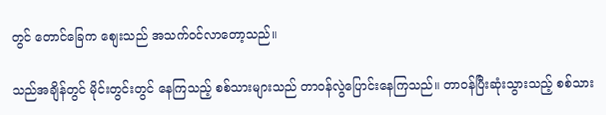တွင် တောင်ခြေက စျေးသည် အသက်ဝင်လာတော့သည်။

သည်အချိန်တွင် မိုင်းတွင်းတွင် နေကြသည့် စစ်သားများသည် တာဝန်လွဲပြောင်းနေကြသည်။ တာဝန်ပြီးဆုံးသွားသည့် စစ်သား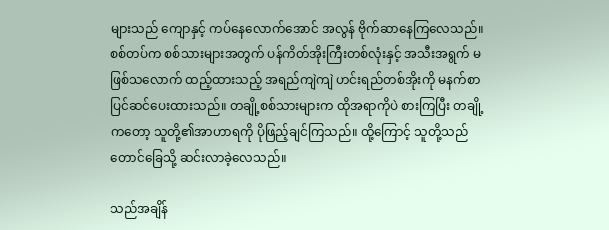များသည် ကျောနှင့် ကပ်နေလောက်အောင် အလွန် ဗိုက်ဆာနေကြလေသည်။ စစ်တပ်က စစ်သားများအတွက် ပန်ကိတ်အိုးကြီးတစ်လုံးနှင့် အသီးအရွက် မဖြစ်သလောက် ထည့်ထားသည့် အရည်ကျဲကျဲ ဟင်းရည်တစ်အိုးကို မနက်စာပြင်ဆင်ပေးထားသည်။ တချို့စစ်သားများက ထိုအရာကိုပဲ စားကြပြီး တချို့ကတော့ သူတို့၏အာဟာရကို ပိုဖြည့်ချင်ကြသည်။ ထို့ကြောင့် သူတို့သည် တောင်ခြေသို့ ဆင်းလာခဲ့လေသည်။

သည်အချိန်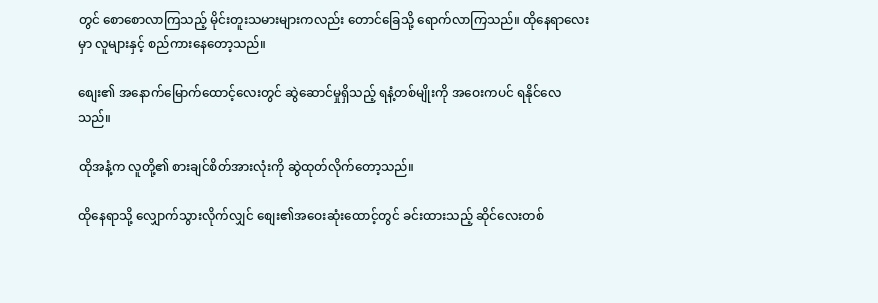တွင် စောစောလာကြသည့် မိုင်းတူးသမားများကလည်း တောင်ခြေသို့ ရောက်လာကြသည်။ ထိုနေရာလေးမှာ လူများနှင့် စည်ကားနေတော့သည်။

စျေး၏ အနောက်မြောက်ထောင့်လေးတွင် ဆွဲဆောင်မှုရှိသည့် ရနံ့တစ်မျိုးကို အဝေးကပင် ရနိုင်လေသည်။

ထိုအနံ့က လူတို့၏ စားချင်စိတ်အားလုံးကို ဆွဲထုတ်လိုက်တော့သည်။

ထိုနေရာသို့ လျှောက်သွားလိုက်လျှင် စျေး၏အဝေးဆုံးထောင့်တွင် ခင်းထားသည့် ဆိုင်လေးတစ်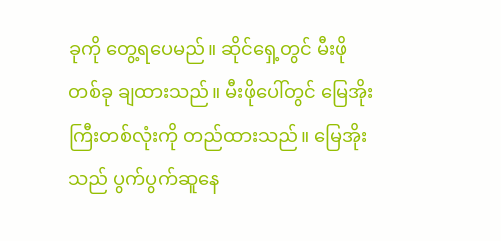ခုကို တွေ့ရပေမည်။ ဆိုင်ရှေ့တွင် မီးဖိုတစ်ခု ချထားသည်။ မီးဖိုပေါ်တွင် မြေအိုးကြီးတစ်လုံးကို တည်ထားသည်။ မြေအိုးသည် ပွက်ပွက်ဆူနေ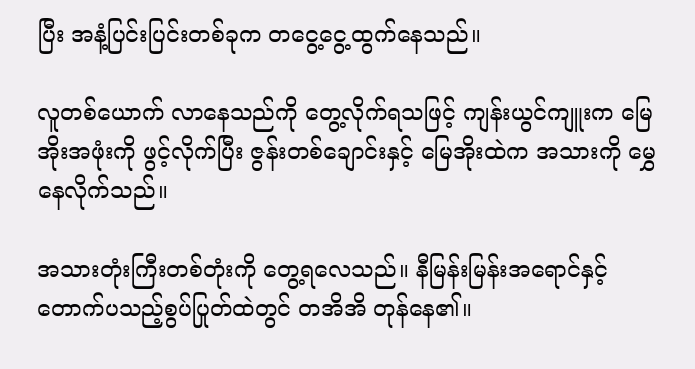ပြီး အနံ့ပြင်းပြင်းတစ်ခုက တငွေ့ငွေ့ထွက်နေသည်။

လူတစ်ယောက် လာနေသည်ကို တွေ့လိုက်ရသဖြင့် ကျန်းယွင်ကျူးက မြေအိုးအဖုံးကို ဖွင့်လိုက်ပြီး ဇွန်းတစ်ချောင်းနှင့် မြေအိုးထဲက အသားကို မွှေနေလိုက်သည်။

အသားတုံးကြီးတစ်တုံးကို တွေ့ရလေသည်။ နီမြန်းမြန်းအရောင်နှင့် တောက်ပသည့်စွပ်ပြုတ်ထဲတွင် တအိအိ တုန်နေ၏။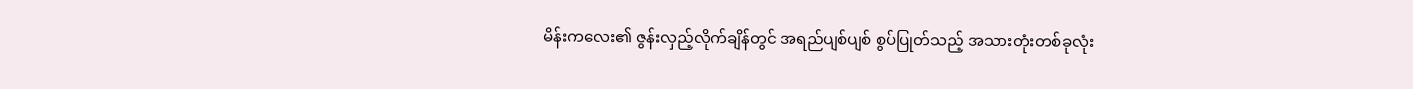မိန်းကလေး၏ ဇွန်းလှည့်လိုက်ချိန်တွင် အရည်ပျစ်ပျစ် စွပ်ပြုတ်သည့် အသားတုံးတစ်ခုလုံး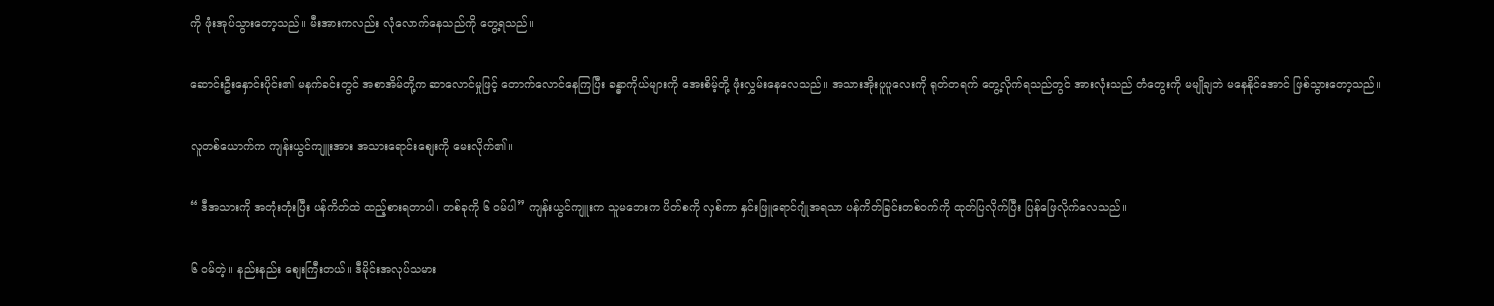ကို ဖုံးအုပ်သွားတော့သည်။ မီးအားကလည်း လုံလောက်နေသည်ကို တွေ့ရသည်။

ဆောင်းဦးနှောင်းပိုင်း၏ မနက်ခင်းတွင် အစာအိမ်တို့က ဆာလောင်မှုဖြင့် တောက်လောင်နေကြပြီး ခန္ဓာကိုယ်များကို အေးစိမ့်တို့ ဖုံးလွှမ်းနေလေသည်။ အသားအိုးပူပူလေးကို ရုတ်တရက် တွေ့လိုက်ရသည်တွင် အားလုံးသည် တံတွေးကို မမျိုချဘဲ မနေနိုင်အောင် ဖြစ်သွားတော့သည်။

လူတစ်ယောက်က ကျန်းယွင်ကျူးအား အသားရောင်းစျေးကို မေးလိုက်၏။

“ ဒီအသားကို အတုံးတုံးပြီး ပန်ကိတ်ထဲ ထည့်စားရတာပါ၊ တစ်ခုကို ၆ ဝမ်ပါ” ကျန်းယွင်ကျူးက သူမဘေးက ပိတ်စကို လှစ်ကာ နှင်းဖြူရောင်ဂျုံအရသာ ပန်ကိတ်ခြင်းတစ်ဝက်ကို ထုတ်ပြလိုက်ပြီး ပြန်ဖြေလိုက်လေသည်။

၆ ဝမ်တဲ့။ နည်းနည်း စျေးကြီးတယ်။ ဒီမိုင်းအလုပ်သမား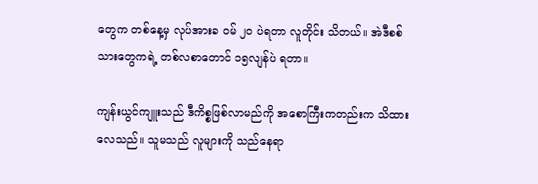တွေက တစ်နေ့မှ လုပ်အားခ ဝမ် ၂၀ ပဲရတာ လူတိုင်း သိတယ်။ အဲဒီစစ်သားတွေကရဲ့ တစ်လစာတောင် ၁၅လျန်ပဲ ရတာ။

ကျန်းယွင်ကျူးသည် ဒီကိစ္စဖြစ်လာမည်ကို အစောကြီးကတည်းက သိထားလေသည်။ သူမသည် လူများကို သည်နေရာ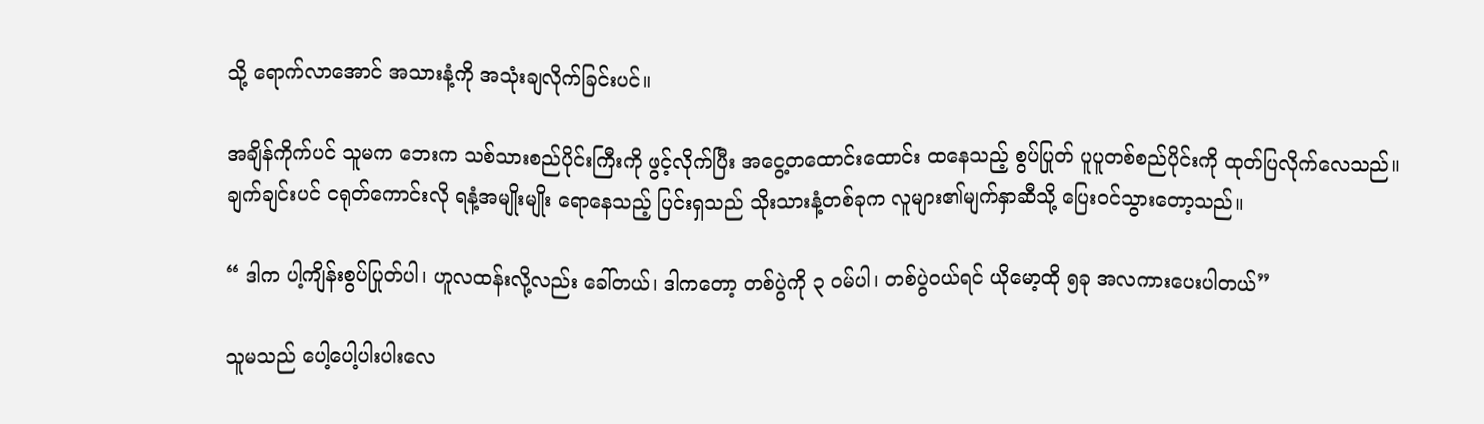သို့ ရောက်လာအောင် အသားနံ့ကို အသုံးချလိုက်ခြင်းပင်။

အချိန်ကိုက်ပင် သူမက ဘေးက သစ်သားစည်ပိုင်းကြီးကို ဖွင့်လိုက်ပြီး အငွေ့တထောင်းထောင်း ထနေသည့် စွပ်ပြုတ် ပူပူတစ်စည်ပိုင်းကို ထုတ်ပြလိုက်လေသည်။ ချက်ချင်းပင် ငရုတ်ကောင်းလို ရနံ့အမျိုးမျိုး ရောနေသည့် ပြင်းရှသည် သိုးသားနံ့တစ်ခုက လူများ၏မျက်နှာဆီသို့ ပြေးဝင်သွားတော့သည်။

“ ဒါက ပါ့ကျိန်းစွပ်ပြုတ်ပါ၊ ဟူလထန်းလို့လည်း ခေါ်တယ်၊ ဒါကတော့ တစ်ပွဲကို ၃ ဝမ်ပါ၊ တစ်ပွဲဝယ်ရင် ယိုမော့ထို ၅ခု အလကားပေးပါတယ်”

သူမသည် ပေါ့ပေါ့ပါးပါးလေ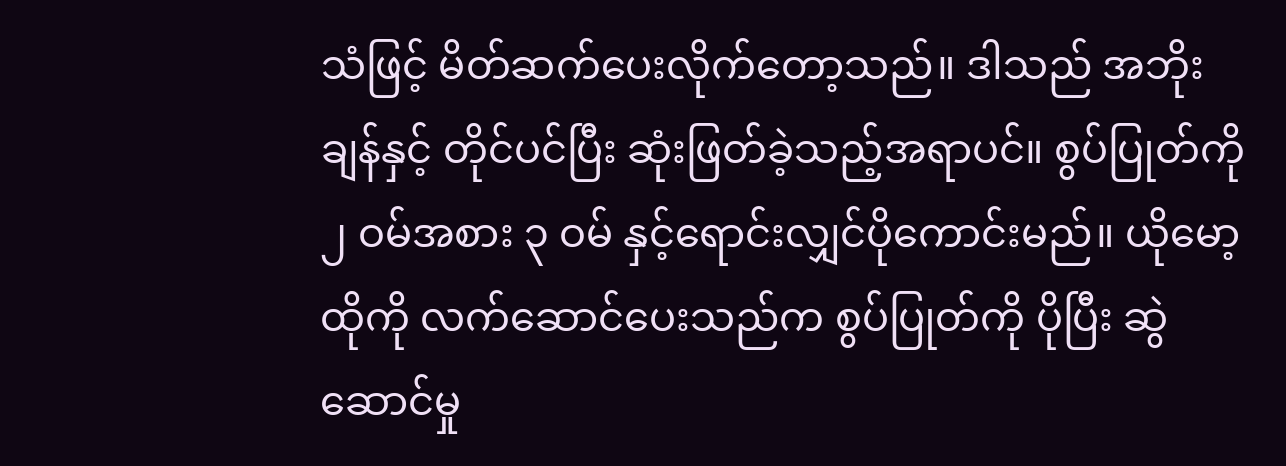သံဖြင့် မိတ်ဆက်ပေးလိုက်တော့သည်။ ဒါသည် အဘိုးချန်နှင့် တိုင်ပင်ပြီး ဆုံးဖြတ်ခဲ့သည့်အရာပင်။ စွပ်ပြုတ်ကို ၂ ဝမ်အစား ၃ ဝမ် နှင့်ရောင်းလျှင်ပိုကောင်းမည်။ ယိုမော့ထိုကို လက်ဆောင်ပေးသည်က စွပ်ပြုတ်ကို ပိုပြီး ဆွဲဆောင်မှု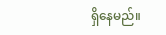ရှိနေမည်။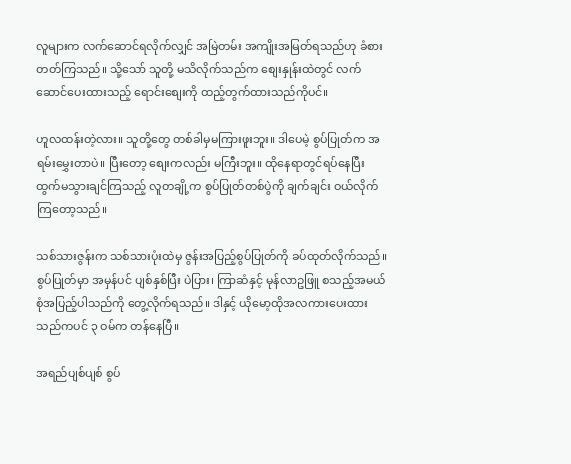လူများက လက်ဆောင်ရလိုက်လျှင် အမြဲတမ်း အကျိုးအမြတ်ရသည်ဟု ခံစားတတ်ကြသည်။ သို့သော် သူတို့ မသိလိုက်သည်က စျေးနှုန်းထဲတွင် လက်ဆောင်ပေးထားသည့် ရောင်းစျေးကို ထည့်တွက်ထားသည်ကိုပင်။

ဟူလထန်းတဲ့လား။ သူတို့တွေ တစ်ခါမှမကြားဖူးဘူး။ ဒါပေမဲ့ စွပ်ပြုတ်က အရမ်းမွှေးတာပဲ။ ပြီးတော့ စျေးကလည်း မကြီးဘူး။ ထိုနေရာတွင်ရပ်နေပြီး ထွက်မသွားချင်ကြသည့် လူတချို့က စွပ်ပြုတ်တစ်ပွဲကို ချက်ချင်း ဝယ်လိုက်ကြတော့သည်။

သစ်သားဇွန်းက သစ်သားပုံးထဲမှ ဇွန်းအပြည့်စွပ်ပြုတ်ကို ခပ်ထုတ်လိုက်သည်။ စွပ်ပြုတ်မှာ အမှန်ပင် ပျစ်နှစ်ပြီး ပဲပြား၊ ကြာဆံနှင့် မုန်လာဥဖြူ စသည့်အမယ်စုံအပြည့်ပါသည်ကို တွေ့လိုက်ရသည်။ ဒါနှင့် ယိုမော့ထိုအလကားပေးထားသည်ကပင် ၃ ဝမ်က တန်နေပြီ။

အရည်ပျစ်ပျစ် စွပ်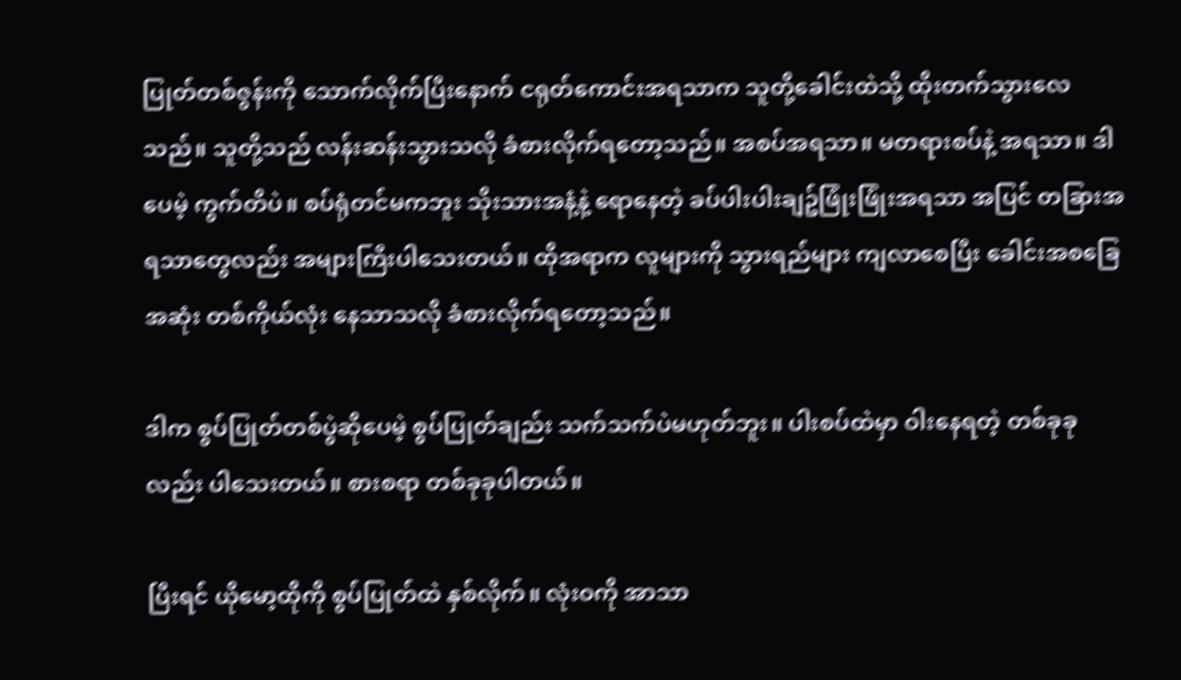ပြုတ်တစ်ဇွန်းကို သောက်လိုက်ပြီးနောက် ငရုတ်ကောင်းအရသာက သူတို့ခေါင်းထဲသို့ ထိုးတက်သွားလေသည်။ သူတို့သည် လန်းဆန်းသွားသလို ခံစားလိုက်ရတော့သည်။ အစပ်အရသာ။ မတရားစပ်နဲ့ အရသာ။ ဒါပေမဲ့ ကွက်တိပဲ။ စပ်ရုံတင်မကဘူး သိုးသားအနံ့နဲ့ ရောနေတဲ့ ခပ်ပါးပါးချဥ်ဖြုံးဖြုံးအရသာ အပြင် တခြားအရသာတွေလည်း အများကြီးပါသေးတယ်။ ထိုအရာက လူများကို သွားရည်များ ကျလာစေပြီး ခေါင်းအစခြေအဆုံး တစ်ကိုယ်လုံး နေသာသလို ခံစားလိုက်ရတော့သည်။

ဒါက စွပ်ပြုတ်တစ်ပွဲဆိုပေမဲ့ စွပ်ပြုတ်ချည်း သက်သက်ပဲမဟုတ်ဘူး။ ပါးစပ်ထဲမှာ ဝါးနေရတဲ့ တစ်ခုခုလည်း ပါသေးတယ်။ စားစရာ တစ်ခုခုပါတယ်။

ပြီးရင် ယိုမော့ထိုကို စွပ်ပြုတ်ထဲ နှစ်လိုက်။ လုံးဝကို အာသာ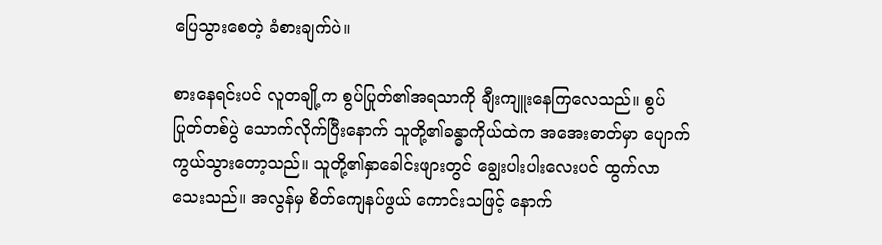ပြေသွားစေတဲ့ ခံစားချက်ပဲ။

စားနေရင်းပင် လူတချို့က စွပ်ပြုတ်၏အရသာကို ချီးကျူးနေကြလေသည်။ စွပ်ပြုတ်တစ်ပွဲ သောက်လိုက်ပြီးနောက် သူတို့၏ခန္ဓာကိုယ်ထဲက အအေးဓာတ်မှာ ပျောက်ကွယ်သွားတော့သည်။ သူတို့၏နှာခေါင်းဖျားတွင် ချွေးပါးပါးလေးပင် ထွက်လာသေးသည်။ အလွန်မှ စိတ်ကျေနပ်ဖွယ် ကောင်းသဖြင့် နောက်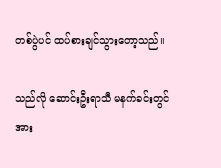တစ်ပွဲပင် ထပ်စားချင်သွားတော့သည်။

သည်လို ဆောင်းဦးရာသီ မနက်ခင်းတွင် အား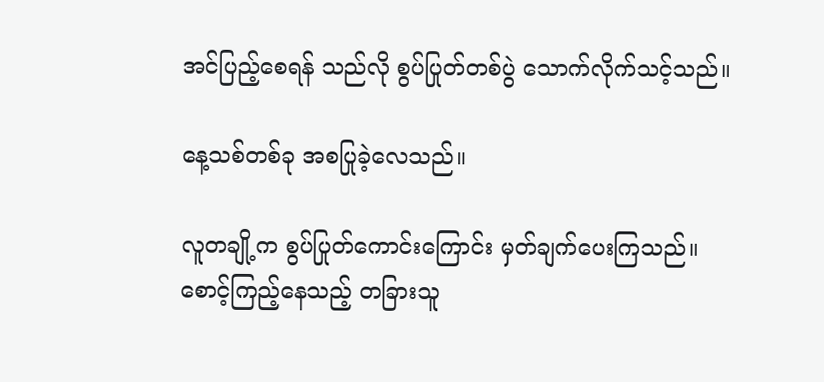အင်ပြည့်စေရန် သည်လို စွပ်ပြုတ်တစ်ပွဲ သောက်လိုက်သင့်သည်။

နေ့သစ်တစ်ခု အစပြုခဲ့လေသည်။

လူတချို့က စွပ်ပြုတ်ကောင်းကြောင်း မှတ်ချက်ပေးကြသည်။ စောင့်ကြည့်နေသည့် တခြားသူ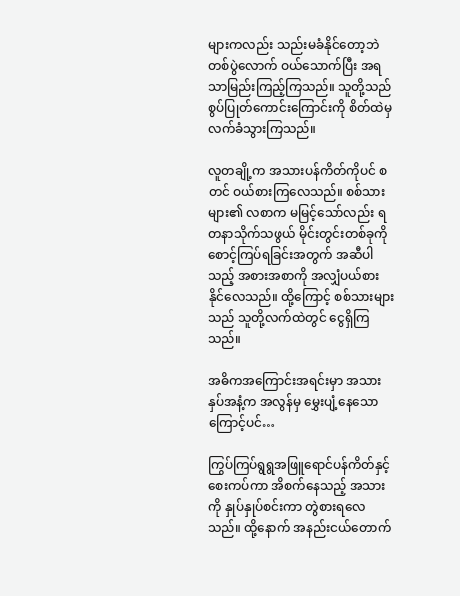များကလည်း သည်းမခံနိုင်တော့ဘဲ တစ်ပွဲလောက် ဝယ်သောက်ပြီး အရသာမြည်းကြည့်ကြသည်။ သူတို့သည် စွပ်ပြုတ်ကောင်းကြောင်းကို စိတ်ထဲမှ လက်ခံသွားကြသည်။

လူတချို့က အသားပန်ကိတ်ကိုပင် စတင် ဝယ်စားကြလေသည်။ စစ်သားများ၏ လစာက မမြင့်သော်လည်း ရတနာသိုက်သဖွယ် မိုင်းတွင်းတစ်ခုကို စောင့်ကြပ်ရခြင်းအတွက် အဆီပါသည့် အစားအစာကို အလျှံပယ်စားနိုင်လေသည်။ ထို့ကြောင့် စစ်သားများသည် သူတို့လက်ထဲတွင် ငွေရှိကြသည်။

အဓိကအကြောင်းအရင်းမှာ အသားနှပ်အနံ့က အလွန်မှ မွှေးပျံ့နေသောကြောင့်ပင်…

ကြွပ်ကြပ်ရွရွအဖြူရောင်ပန်ကိတ်နှင့် စေးကပ်ကာ အိစက်နေသည့် အသားကို နှုပ်နှုပ်စင်းကာ တွဲစားရလေသည်။ ထို့နောက် အနည်းငယ်တောက်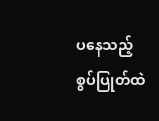ပနေသည့် စွပ်ပြုတ်ထဲ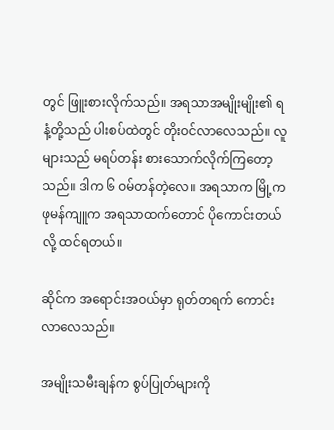တွင် ဖြူးစားလိုက်သည်။ အရသာအမျိုးမျိုး၏ ရနံ့တို့သည် ပါးစပ်ထဲတွင် တိုးဝင်လာလေသည်။ လူများသည် မရပ်တန်း စားသောက်လိုက်ကြတော့သည်။ ဒါက ၆ ဝမ်တန်တဲ့လေ။ အရသာက မြို့က ဖုမန်ကျူက အရသာထက်တောင် ပိုကောင်းတယ်လို့ ထင်ရတယ်။

ဆိုင်က အရောင်းအဝယ်မှာ ရုတ်တရက် ကောင်းလာလေသည်။

အမျိုးသမီးချန်က စွပ်ပြုတ်များကို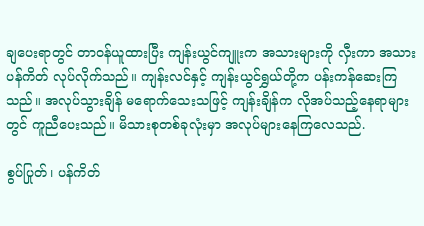ချပေးရာတွင် တာဝန်ယူထားပြီး ကျန်းယွင်ကျူးက အသားများကို လှီးကာ အသားပန်ကိတ် လုပ်လိုက်သည်။ ကျန်းလင်နှင့် ကျန်းယွင်ရွှယ်တို့က ပန်းကန်ဆေးကြသည်။ အလုပ်သွားချိန် မရောက်သေးသဖြင့် ကျန်းချိန်က လိုအပ်သည့်နေရာများတွင် ကူညီပေးသည်။ မိသားစုတစ်ခုလုံးမှာ အလုပ်များနေကြလေသည်.

စွပ်ပြုတ်၊ ပန်ကိတ်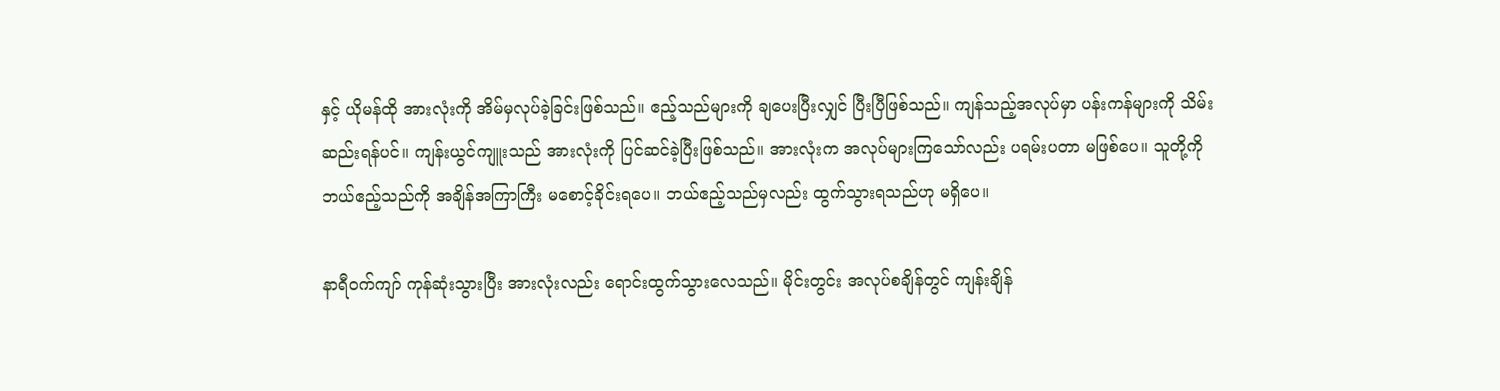နှင့် ယိုမန်ထို အားလုံးကို အိမ်မှလုပ်ခဲ့ခြင်းဖြစ်သည်။ ဧည့်သည်များကို ချပေးပြီးလျှင် ပြီးပြီဖြစ်သည်။ ကျန်သည့်အလုပ်မှာ ပန်းကန်များကို သိမ်းဆည်းရန်ပင်။ ကျန်းယွင်ကျူးသည် အားလုံးကို ပြင်ဆင်ခဲ့ပြီးဖြစ်သည်။ အားလုံးက အလုပ်များကြသော်လည်း ပရမ်းပတာ မဖြစ်ပေ။ သူတို့ကို ဘယ်ဧည့်သည်ကို အချိန်အကြာကြီး မစောင့်ခိုင်းရပေ။ ဘယ်ဧည့်သည်မှလည်း ထွက်သွားရသည်ဟု မရှိပေ။

နာရီဝက်ကျာ် ကုန်ဆုံးသွားပြီး အားလုံးလည်း ရောင်းထွက်သွားလေသည်။ မိုင်းတွင်း အလုပ်စချိန်တွင် ကျန်းချိန်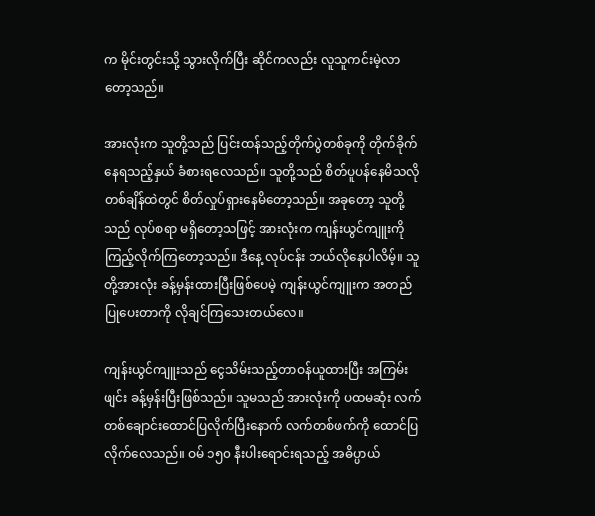က မိုင်းတွင်းသို့ သွားလိုက်ပြီး ဆိုင်ကလည်း လူသူကင်းမဲ့လာတော့သည်။

အားလုံးက သူတို့သည် ပြင်းထန်သည့်တိုက်ပွဲတစ်ခုကို တိုက်ခိုက်နေရသည့်နှယ် ခံစားရလေသည်။ သူတို့သည် စိတ်ပူပန်နေမိသလို တစ်ချိန်ထဲတွင် စိတ်လှုပ်ရှားနေမိတော့သည်။ အခုတော့ သူတို့သည် လုပ်စရာ မရှိတော့သဖြင့် အားလုံးက ကျန်းယွင်ကျူးကို ကြည့်လိုက်ကြတော့သည်။ ဒီနေ့ လုပ်ငန်း ဘယ်လိုနေပါလိမ့်။ သူတို့အားလုံး ခန့်မှန်းထားပြီးဖြစ်ပေမဲ့ ကျန်းယွင်ကျူးက အတည်ပြုပေးတာကို လိုချင်ကြသေးတယ်လေ။

ကျန်းယွင်ကျူးသည် ငွေသိမ်းသည့်တာဝန်ယူထားပြီး အကြမ်းဖျင်း ခန့်မှန်းပြီးဖြစ်သည်။ သူမသည် အားလုံးကို ပထမဆုံး လက်တစ်ချောင်းထောင်ပြလိုက်ပြီးနောက် လက်တစ်ဖက်ကို ထောင်ပြလိုက်လေသည်။ ဝမ် ၁၅၀ နီးပါးရောင်းရသည့် အဓိပ္ပာယ်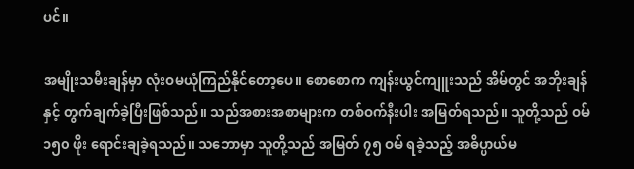ပင်။

အမျိုးသမီးချန်မှာ လုံးဝမယုံကြည်နိုင်တော့ပေ။ စောစောက ကျန်းယွင်ကျူးသည် အိမ်တွင် အဘိုးချန်နှင့် တွက်ချက်ခဲ့ပြီးဖြစ်သည်။ သည်အစားအစာများက တစ်ဝက်နီးပါး အမြတ်ရသည်။ သူတို့သည် ဝမ် ၁၅၀ ဖိုး ရောင်းချခဲ့ရသည်။ သဘောမှာ သူတို့သည် အမြတ် ၇၅ ဝမ် ရခဲ့သည့် အဓိပ္ပာယ်မ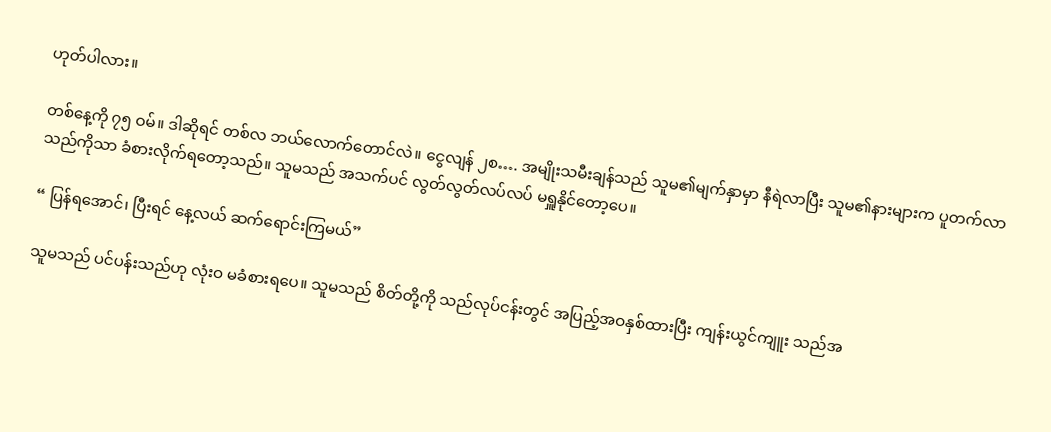ဟုတ်ပါလား။

တစ်နေ့ကို ၇၅ ဝမ်။ ဒါဆိုရင် တစ်လ ဘယ်လောက်တောင်လဲ။ ငွေလျန် ၂စ…. အမျိုးသမီးချန်သည် သူမ၏မျက်နှာမှာ နီရဲလာပြီး သူမ၏နားများက ပူတက်လာသည်ကိုသာ ခံစားလိုက်ရတော့သည်။ သူမသည် အသက်ပင် လွတ်လွတ်လပ်လပ် မရှူနိုင်တော့ပေ။

“ ပြန်ရအောင်၊ ပြီးရင် နေ့လယ် ဆက်ရောင်းကြမယ်”

သူမသည် ပင်ပန်းသည်ဟု လုံးဝ မခံစားရပေ။ သူမသည် စိတ်တို့ကို သည်လုပ်ငန်းတွင် အပြည့်အဝနှစ်ထားပြီး ကျန်းယွင်ကျူး သည်အ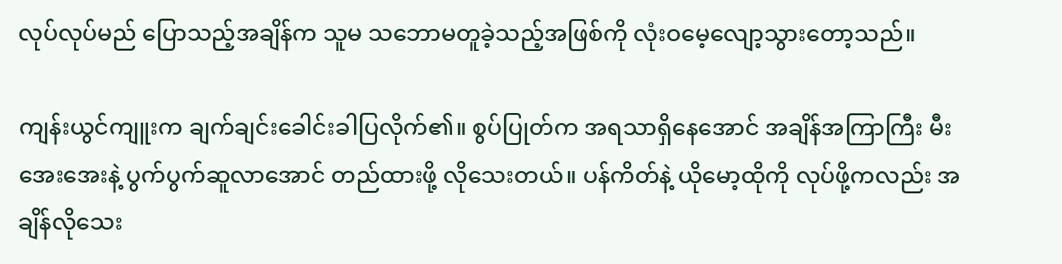လုပ်လုပ်မည် ပြောသည့်အချိန်က သူမ သဘောမတူခဲ့သည့်အဖြစ်ကို လုံးဝမေ့လျော့သွားတော့သည်။

ကျန်းယွင်ကျူးက ချက်ချင်းခေါင်းခါပြလိုက်၏။ စွပ်ပြုတ်က အရသာရှိနေအောင် အချိန်အကြာကြီး မီးအေးအေးနဲ့ ပွက်ပွက်ဆူလာအောင် တည်ထားဖို့ လိုသေးတယ်။ ပန်ကိတ်နဲ့ ယိုမော့ထိုကို လုပ်ဖို့ကလည်း အချိန်လိုသေး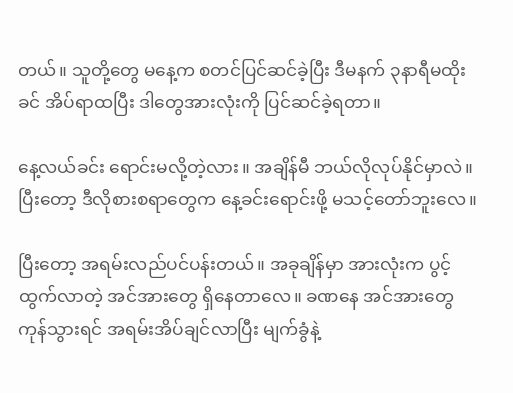တယ်။ သူတို့တွေ မနေ့က စတင်ပြင်ဆင်ခဲ့ပြီး ဒီမနက် ၃နာရီမထိုးခင် အိပ်ရာထပြီး ဒါတွေအားလုံးကို ပြင်ဆင်ခဲ့ရတာ။

နေ့လယ်ခင်း ရောင်းမလို့တဲ့လား။ အချိန်မီ ဘယ်လိုလုပ်နိုင်မှာလဲ။ ပြီးတော့ ဒီလိုစားစရာတွေက နေ့ခင်းရောင်းဖို့ မသင့်တော်ဘူးလေ။

ပြီးတော့ အရမ်းလည်ပင်ပန်းတယ်။ အခုချိန်မှာ အားလုံးက ပွင့်ထွက်လာတဲ့ အင်အားတွေ ရှိနေတာလေ။ ခဏနေ အင်အားတွေ ကုန်သွားရင် အရမ်းအိပ်ချင်လာပြီး မျက်ခွံနဲ့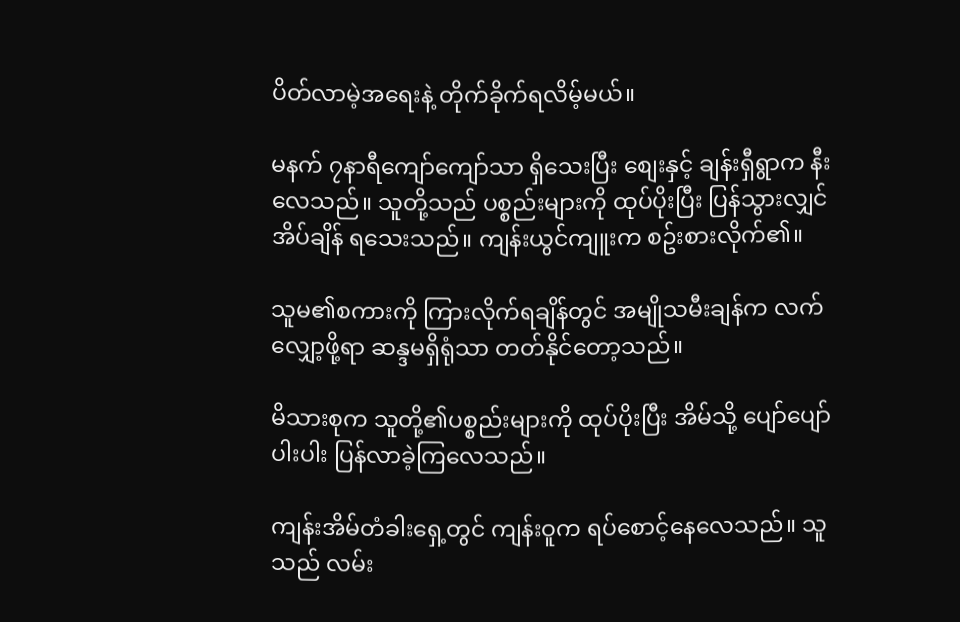ပိတ်လာမဲ့အရေးနဲ့ တိုက်ခိုက်ရလိမ့်မယ်။

မနက် ၇နာရီကျော်ကျော်သာ ရှိသေးပြီး စျေးနှင့် ချန်းရှီရွာက နီးလေသည်။ သူတို့သည် ပစ္စည်းများကို ထုပ်ပိုးပြီး ပြန်သွားလျှင် အိပ်ချိန် ရသေးသည်။ ကျန်းယွင်ကျူးက စဥ်းစားလိုက်၏။

သူမ၏စကားကို ကြားလိုက်ရချိန်တွင် အမျိုသမီးချန်က လက်လျှော့ဖို့ရာ ဆန္ဒမရှိရုံသာ တတ်နိုင်တော့သည်။

မိသားစုက သူတို့၏ပစ္စည်းများကို ထုပ်ပိုးပြီး အိမ်သို့ ပျော်ပျော်ပါးပါး ပြန်လာခဲ့ကြလေသည်။

ကျန်းအိမ်တံခါးရှေ့တွင် ကျန်းဝူက ရပ်စောင့်နေလေသည်။ သူသည် လမ်း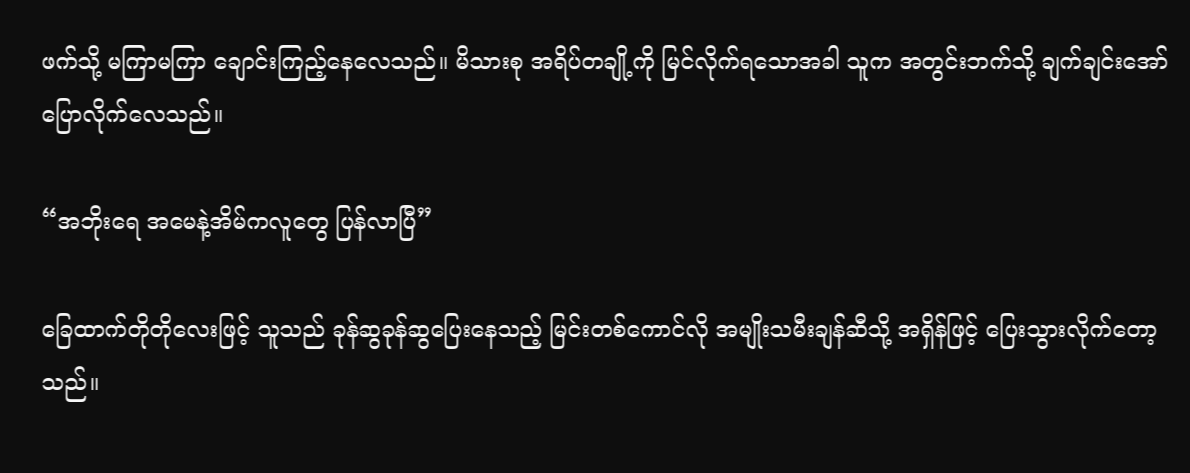ဖက်သို့ မကြာမကြာ ချောင်းကြည့်နေလေသည်။ မိသားစု အရိပ်တချို့ကို မြင်လိုက်ရသောအခါ သူက အတွင်းဘက်သို့ ချက်ချင်းအော်ပြောလိုက်လေသည်။

“အဘိုးရေ အမေနဲ့အိမ်ကလူတွေ ပြန်လာပြီ”

ခြေထာက်တိုတိုလေးဖြင့် သူသည် ခုန်ဆွခုန်ဆွပြေးနေသည့် မြင်းတစ်ကောင်လို အမျိုးသမီးချန်ဆီသို့ အရှိန်ဖြင့် ပြေးသွားလိုက်တော့သည်။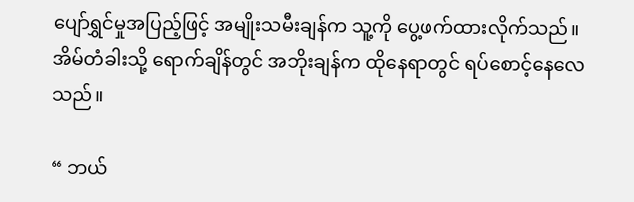ပျော်ရွှင်မှုအပြည့်ဖြင့် အမျိုးသမီးချန်က သူ့ကို ပွေ့ဖက်ထားလိုက်သည်။ အိမ်တံခါးသို့ ရောက်ချိန်တွင် အဘိုးချန်က ထိုနေရာတွင် ရပ်စောင့်နေလေသည်။

“ ဘယ်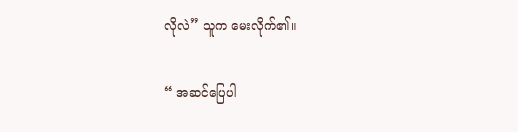လိုလဲ” သူက မေးလိုက်၏။

“ အဆင်ပြေပါ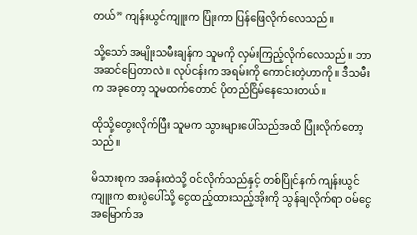တယ်” ကျန်းယွင်ကျူးက ပြုံးကာ ပြန်ဖြေလိုက်လေသည်။

သို့သော် အမျိုးသမီးချန်က သူမကို လှမ်းကြည့်လိုက်လေသည်။ ဘာ အဆင်ပြေတာလဲ။ လုပ်ငန်းက အရမ်းကို ကောင်းတဲ့ဟာကို။ ဒီသမီးက အခုတော့ သူမထက်တောင် ပိုတည်ငြိမ်နေသေးတယ်။

ထိုသို့တွေးလိုက်ပြီး သူမက သွားများပေါ်သည်အထိ ပြုံးလိုက်တော့သည်။

မိသားစုက အခန်းထဲသို့ ဝင်လိုက်သည်နှင့် တစ်ပြိုင်နက် ကျန်းယွင်ကျူးက စားပွဲပေါ်သို့ ငွေထည့်ထားသည့်အိုးကို သွန်ချလိုက်ရာ ဝမ်ငွေ အမြောက်အ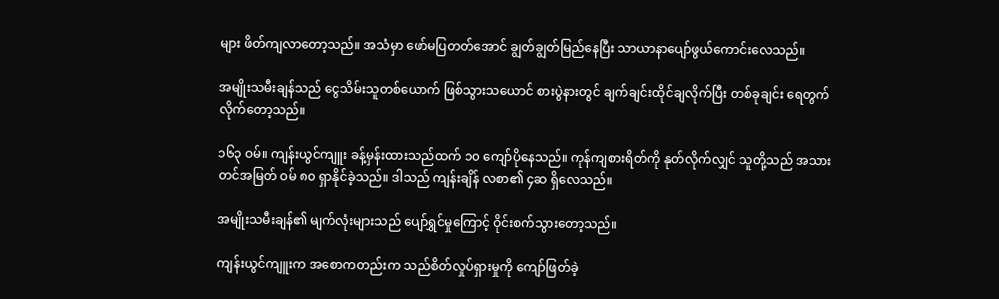များ ဖိတ်ကျလာတော့သည်။ အသံမှာ ဖော်မပြတတ်အောင် ချွတ်ချွတ်မြည်နေပြီး သာယာနာပျော်ဖွယ်ကောင်းလေသည်။

အမျိုးသမီးချန်သည် ငွေသိမ်းသူတစ်ယောက် ဖြစ်သွားသယောင် စားပွဲနားတွင် ချက်ချင်းထိုင်ချလိုက်ပြီး တစ်ခုချင်း ရေတွက်လိုက်တော့သည်။

၁၆၃ ဝမ်။ ကျန်းယွင်ကျူး ခန့်မှန်းထားသည်ထက် ၁၀ ကျော်ပိုနေသည်။ ကုန်ကျစားရိတ်ကို နုတ်လိုက်လျှင် သူတို့သည် အသားတင်အမြတ် ဝမ် ၈၀ ရှာနိုင်ခဲ့သည်။ ဒါသည် ကျန်းချိန် လစာ၏ ၄ဆ ရှိလေသည်။

အမျိုးသမီးချန်၏ မျက်လုံးများသည် ပျော်ရွှင်မှုကြောင့် ဝိုင်းစက်သွားတော့သည်။

ကျန်းယွင်ကျူးက အစောကတည်းက သည်စိတ်လှုပ်ရှားမှုကို ကျော်ဖြတ်ခဲ့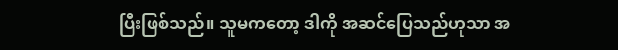ပြီးဖြစ်သည်။ သူမကတော့ ဒါကို အဆင်ပြေသည်ဟုသာ အ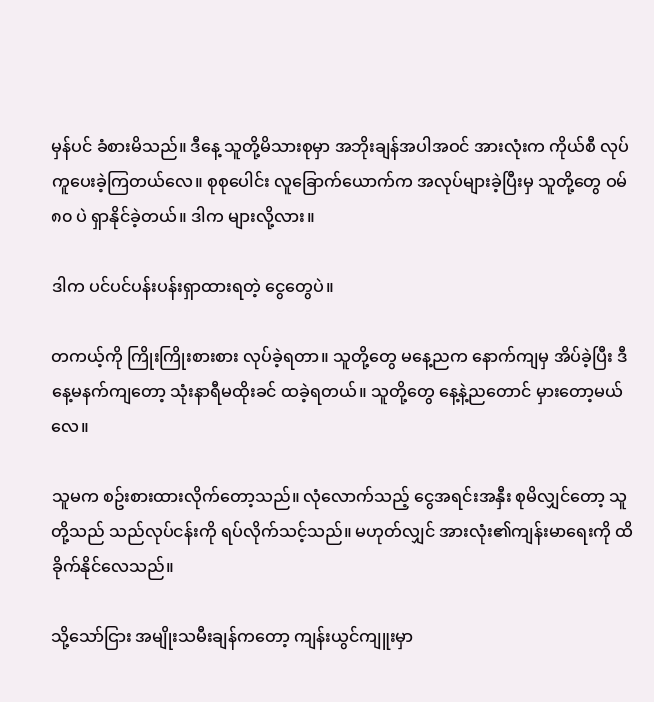မှန်ပင် ခံစားမိသည်။ ဒီနေ့ သူတို့မိသားစုမှာ အဘိုးချန်အပါအဝင် အားလုံးက ကိုယ်စီ လုပ်ကူပေးခဲ့ကြတယ်လေ။ စုစုပေါင်း လူခြောက်ယောက်က အလုပ်များခဲ့ပြီးမှ သူတို့တွေ ဝမ် ၈၀ ပဲ ရှာနိုင်ခဲ့တယ်။ ဒါက များလို့လား။

ဒါက ပင်ပင်ပန်းပန်းရှာထားရတဲ့ ငွေတွေပဲ။

တကယ့်ကို ကြိုးကြိုးစားစား လုပ်ခဲ့ရတာ။ သူတို့တွေ မနေ့ညက နောက်ကျမှ အိပ်ခဲ့ပြီး ဒီနေ့မနက်ကျတော့ သုံးနာရီမထိုးခင် ထခဲ့ရတယ်။ သူတို့တွေ နေ့နဲ့ညတောင် မှားတော့မယ်လေ။

သူမက စဥ်းစားထားလိုက်တော့သည်။ လုံလောက်သည့် ငွေအရင်းအနှီး စုမိလျှင်တော့ သူတို့သည် သည်လုပ်ငန်းကို ရပ်လိုက်သင့်သည်။ မဟုတ်လျှင် အားလုံး၏ကျန်းမာရေးကို ထိခိုက်နိုင်လေသည်။

သို့သော်ငြား အမျိုးသမီးချန်ကတော့ ကျန်းယွင်ကျူးမှာ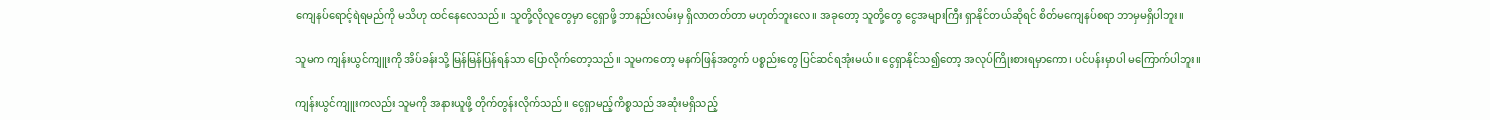ကျေနပ်ရောင့်ရဲရမည်ကို မသိဟု ထင်နေလေသည်။ သူတို့လိုလူတွေမှာ ငွေရှာဖို့ ဘာနည်းလမ်းမှ ရှိလာတတ်တာ မဟုတ်ဘူးလေ။ အခုတော့ သူတို့တွေ ငွေအများကြီး ရှာနိုင်တယ်ဆိုရင် စိတ်မကျေနပ်စရာ ဘာမှမရှိပါဘူး။

သူမက ကျန်းယွင်ကျူးကို အိပ်ခန်းသို့ မြန်မြန်ပြန်ရန်သာ ပြောလိုက်တော့သည်။ သူမကတော့ မနက်ဖြန်အတွက် ပစ္စည်းတွေ ပြင်ဆင်ရအုံးမယ်။ ငွေရှာနိုင်သ၍တော့ အလုပ်ကြိုးစားရမှာကော၊ ပင်ပန်းမှာပါ မကြောက်ပါဘူး။

ကျန်းယွင်ကျူးကလည်း သူမကို အနားယူဖို့ တိုက်တွန်းလိုက်သည်။ ငွေရှာမည့်ကိစ္စသည် အဆုံးမရှိသည့်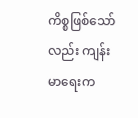ကိစ္စဖြစ်သော်လည်း ကျန်းမာရေးက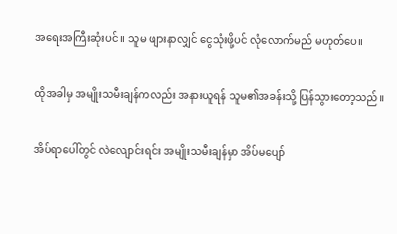အရေးအကြီးဆုံးပင်။ သူမ ဖျားနာလျှင် ငွေသုံးဖို့ပင် လုံလောက်မည် မဟုတ်ပေ။

ထိုအခါမှ အမျိုးသမီးချန်ကလည်း အနားယူရန် သူမ၏အခန်းသို့ ပြန်သွားတော့သည်။

အိပ်ရာပေါ်တွင် လဲလျောင်းရင်း အမျိုးသမီးချန်မှာ အိပ်မပျော်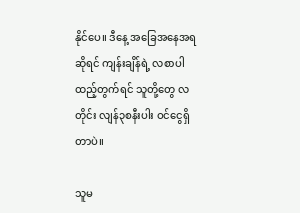နိုင်ပေ။ ဒီနေ့ အခြေအနေအရဆိုရင် ကျန်းချိန်ရဲ့ လစာပါ ထည့်တွက်ရင် သူတို့တွေ လတိုင်း လျန်၃စနီးပါး ဝင်ငွေရှိတာပဲ။

သူမ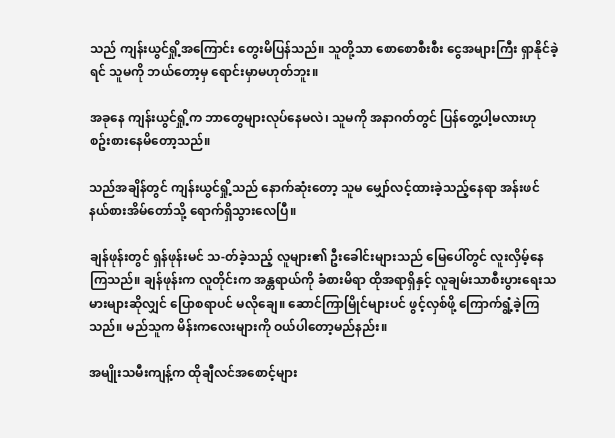သည် ကျန်းယွင်ရှို့အကြောင်း တွေးမိပြန်သည်။ သူတို့သာ စောစောစီးစီး ငွေအများကြီး ရှာနိုင်ခဲ့ရင် သူမကို ဘယ်တော့မှ ရောင်းမှာမဟုတ်ဘူး။

အခုနေ ကျန်းယွင်ရှို့က ဘာတွေများလုပ်နေမလဲ၊ သူမကို အနာဂတ်တွင် ပြန်တွေ့ပါ့မလားဟု စဥ်းစားနေမိတော့သည်။

သည်အချိန်တွင် ကျန်းယွင်ရှို့သည် နောက်ဆုံးတော့ သူမ မျှော်လင့်ထားခဲ့သည့်နေရာ အန်းဖင် နယ်စားအိမ်တော်သို့ ရောက်ရှိသွားလေပြီ။

ချန်ဖုန်းတွင် ရှန်ဖုန်းမင် သ-တ်ခဲ့သည့် လူများ၏ ဦးခေါင်းများသည် မြေပေါ်တွင် လူးလှိမ့်နေကြသည်။ ချန်ဖုန်းက လူတိုင်းက အန္တရာယ်ကို ခံစားမိရာ ထိုအရာရှိနှင့် လူချမ်းသာစီးပွားရေးသမားများဆိုလျှင် ပြောစရာပင် မလိုချေ။ ဆောင်ကြာမြိုင်များပင် ဖွင့်လှစ်ဖို့ ကြောက်ရွံ့ခဲ့ကြသည်။ မည်သူက မိန်းကလေးများကို ဝယ်ပါတော့မည်နည်း။

အမျိုးသမီးကျန့်က ထိုချီလင်အစောင့်များ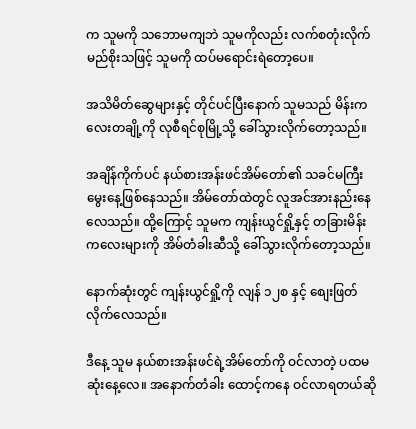က သူမကို သဘောမကျဘဲ သူမကိုလည်း လက်စတုံးလိုက်မည်စိုးသဖြင့် သူမကို ထပ်မရောင်းရဲတော့ပေ။

အသိမိတ်ဆွေများနှင့် တိုင်ပင်ပြီးနောက် သူမသည် မိန်းကလေးတချို့ကို လုစီရင်စုမြို့သို့ ခေါ်သွားလိုက်တော့သည်။

အချိန်ကိုက်ပင် နယ်စားအန်းဖင်အိမ်တော်၏ သခင်မကြီးမွေးနေ့ဖြစ်နေသည်။ အိမ်တော်ထဲတွင် လူအင်အားနည်းနေလေသည်။ ထို့ကြောင့် သူမက ကျန်းယွင်ရှို့နှင့် တခြားမိန်းကလေးများကို အိမ်တံခါးဆီသို့ ခေါ်သွားလိုက်တော့သည်။

နောက်ဆုံးတွင် ကျန်းယွင်ရှို့ကို လျန် ၁၂စ နှင့် စျေးဖြတ်လိုက်လေသည်။

ဒီနေ့ သူမ နယ်စားအန်းဖင်ရဲ့အိမ်တော်ကို ဝင်လာတဲ့ ပထမဆုံးနေ့လေ။ အနောက်တံခါး ထောင့်ကနေ ဝင်လာရတယ်ဆို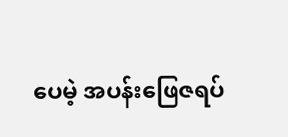ပေမဲ့ အပန်းဖြေဇရပ်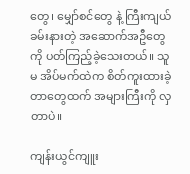တွေ၊ မျှော်စင်တွေ နဲ့ ကြီးကျယ်ခမ်းနားတဲ့ အဆောက်အဦတွေကို ပတ်ကြည့်ခဲ့သေးတယ်။ သူမ အိပ်မက်ထဲက စိတ်ကူးထားခဲ့တာတွေထက် အများကြီးကို လှတာပဲ။

ကျန်းယွင်ကျူး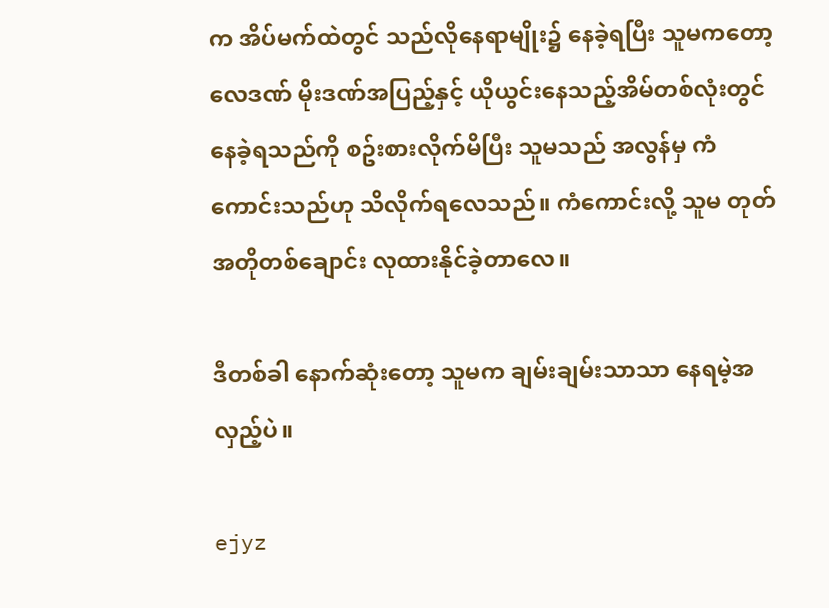က အိပ်မက်ထဲတွင် သည်လိုနေရာမျိုး၌ နေခဲ့ရပြီး သူမကတော့ လေဒဏ် မိုးဒဏ်အပြည့်နှင့် ယိုယွင်းနေသည့်အိမ်တစ်လုံးတွင် နေခဲ့ရသည်ကို စဥ်းစားလိုက်မိပြီး သူမသည် အလွန်မှ ကံကောင်းသည်ဟု သိလိုက်ရလေသည်။ ကံကောင်းလို့ သူမ တုတ်အတိုတစ်ချောင်း လုထားနိုင်ခဲ့တာလေ။

ဒီတစ်ခါ နောက်ဆုံးတော့ သူမက ချမ်းချမ်းသာသာ နေရမဲ့အလှည့်ပဲ။

ejyz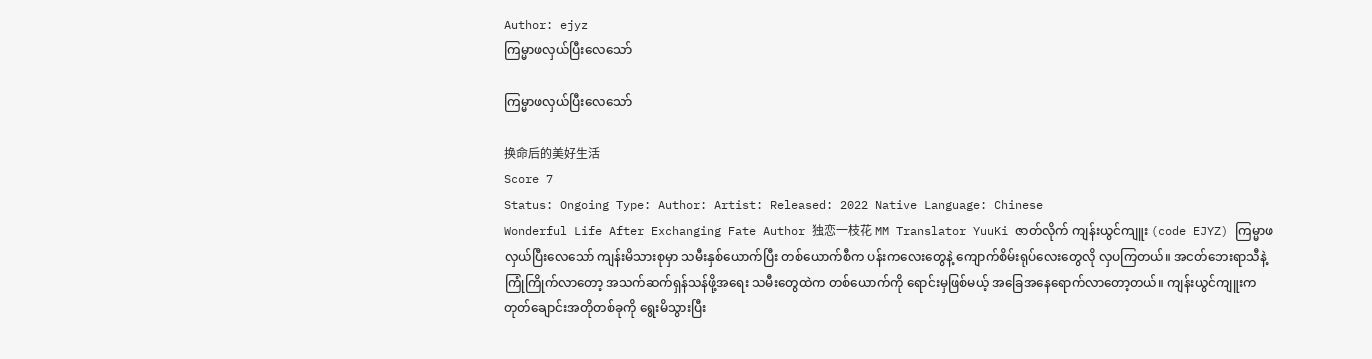Author: ejyz
ကြမ္မာဖလှယ်ပြီးလေသော်

ကြမ္မာဖလှယ်ပြီးလေသော်

换命后的美好生活
Score 7
Status: Ongoing Type: Author: Artist: Released: 2022 Native Language: Chinese
Wonderful Life After Exchanging Fate Author 独恋一枝花 MM Translator YuuKi ဇာတ်လိုက် ကျန်းယွင်ကျူး (code EJYZ) ကြမ္မာဖလှယ်ပြီးလေသော် ကျန်းမိသားစုမှာ သမီးနှစ်ယောက်ပြီး တစ်ယောက်စီက ပန်းကလေးတွေနဲ့ ကျောက်စိမ်းရုပ်လေးတွေလို လှပကြတယ်။ အငတ်ဘေးရာသီနဲ့ ကြုံကြိုက်လာတော့ အသက်ဆက်ရှန်သန်ဖို့အရေး သမီးတွေထဲက တစ်ယောက်ကို ရောင်းမှဖြစ်မယ့် အခြေအနေရောက်လာတော့တယ်။ ကျန်းယွင်ကျူးက တုတ်ချောင်းအတိုတစ်ခုကို ရွေးမိသွားပြီး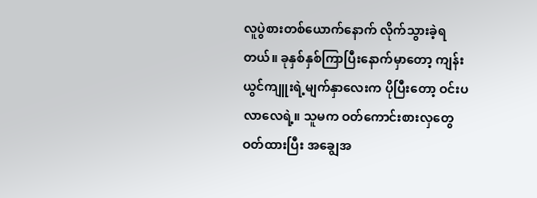လူပွဲစားတစ်ယောက်နောက် လိုက်သွားခဲ့ရတယ်။ ခုနှစ်နှစ်ကြာပြီးနောက်မှာတော့ ကျန်းယွင်ကျူးရဲ့မျက်နှာလေးက ပိုပြီးတော့ ဝင်းပလာလေရဲ့။ သူမက ဝတ်ကောင်းစားလှတွေ ဝတ်ထားပြီး အချွေအ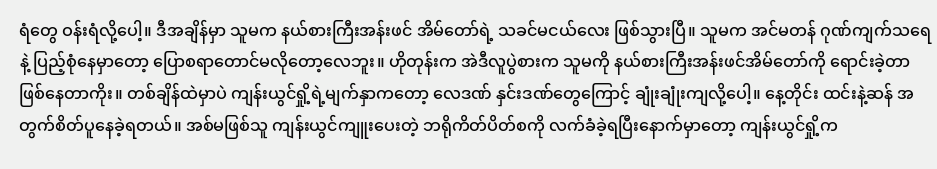ရံတွေ ဝန်းရံလို့ပေါ့။ ဒီအချိန်မှာ သူမက နယ်စားကြီးအန်းဖင် အိမ်တော်ရဲ့ သခင်မငယ်လေး ဖြစ်သွားပြီ။ သူမက အင်မတန် ဂုဏ်ကျက်သရေနဲ့ ပြည့်စုံနေမှာတော့ ပြောစရာတောင်မလိုတော့လေဘူး။ ဟိုတုန်းက အဲဒီလူပွဲစားက သူမကို နယ်စားကြီးအန်းဖင်အိမ်တော်ကို ရောင်းခဲ့တာ ဖြစ်နေတာကိုး။ တစ်ချိန်ထဲမှာပဲ ကျန်းယွင်ရှို့ရဲ့မျက်နှာကတော့ လေဒဏ် နှင်းဒဏ်တွေကြောင့် ချုံးချုံးကျလို့ပေါ့။ နေ့တိုင်း ထင်းနဲ့ဆန် အတွက်စိတ်ပူနေခဲ့ရတယ်။ အစ်မဖြစ်သူ ကျန်းယွင်ကျူးပေးတဲ့ ဘရိုကိတ်ပိတ်စကို လက်ခံခဲ့ရပြီးနောက်မှာတော့ ကျန်းယွင်ရှို့က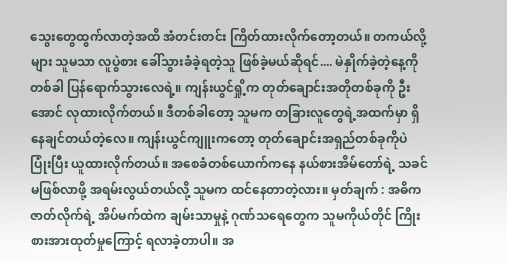သွေးတွေထွက်လာတဲ့အထိ အံတင်းတင်း ကြိတ်ထားလိုက်တော့တယ်။ တကယ်လို့များ သူမသာ လူပွဲစား ခေါ်သွားခံခဲ့ရတဲ့သူ ဖြစ်ခဲ့မယ်ဆိုရင်.... မဲနှိုက်ခဲ့တဲ့နေ့ကို တစ်ခါ ပြန်ရောက်သွားလေရဲ့။ ကျန်းယွင်ရှို့က တုတ်ချောင်းအတိုတစ်ခုကို ဦးအောင် လုထားလိုက်တယ်။ ဒီတစ်ခါတော့ သူမက တခြားလူတွေရဲ့အထက်မှာ ရှိနေချင်တယ်တဲ့လေ။ ကျန်းယွင်ကျူးကတော့ တုတ်ချောင်းအရှည်တစ်ခုကိုပဲ ပြုံးပြီး ယူထားလိုက်တယ်။ အစေခံတစ်ယောက်ကနေ နယ်စားအိမ်တော်ရဲ့ သခင်မဖြစ်လာဖို့ အရမ်းလွယ်တယ်လို့ သူမက ထင်နေတာတဲ့လား။ မှတ်ချက် : အဓိကဇာတ်လိုက်ရဲ့ အိပ်မက်ထဲက ချမ်းသာမှုနဲ့ ဂုဏ်သရေတွေက သူမကိုယ်တိုင် ကြိုးစားအားထုတ်မှုကြောင့် ရလာခဲ့တာပါ။ အ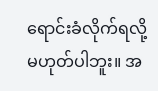ရောင်းခံလိုက်ရလို့ မဟုတ်ပါဘူး။ အ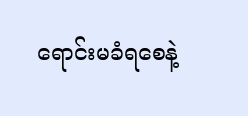ရောင်းမခံရစေနဲ့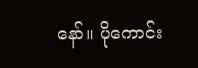နော်။ ပိုကောင်း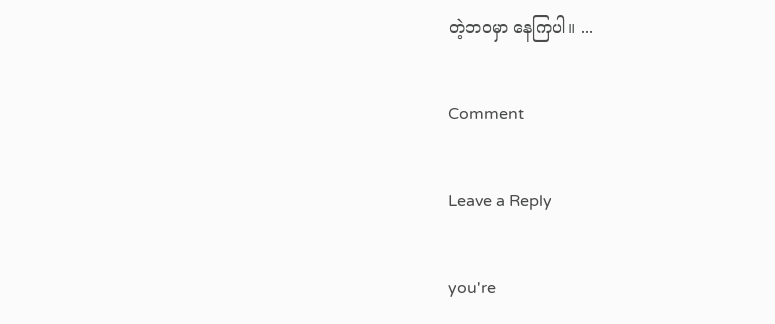တဲ့ဘဝမှာ နေကြပါ။ ...

Comment

Leave a Reply

you're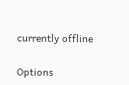currently offline

Options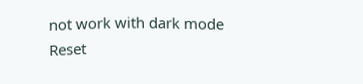not work with dark mode
Reset